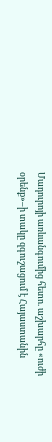Մադուրոյի առևանգումից հետո. աշխարհը «ուժի օրենք»–ի տակը զգուշացում է Հայաստանին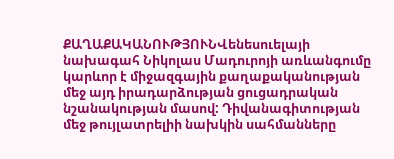ՔԱՂԱՔԱԿԱՆՈՒԹՅՈՒՆՎենեսուելայի նախագահ Նիկոլաս Մադուրոյի առևանգումը կարևոր է միջազգային քաղաքականության մեջ այդ իրադարձության ցուցադրական նշանակության մասով: Դիվանագիտության մեջ թույլատրելիի նախկին սահմանները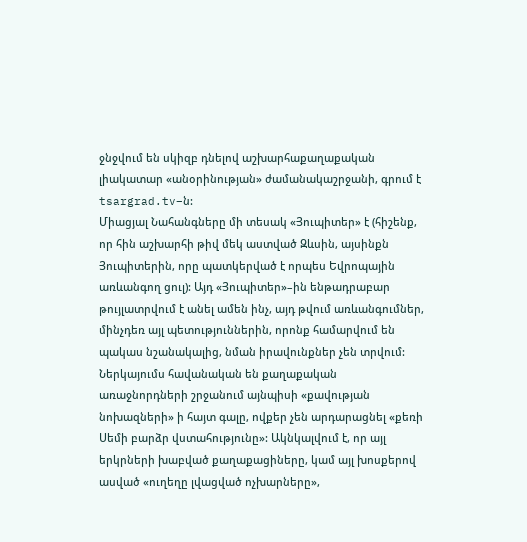ջնջվում են սկիզբ դնելով աշխարհաքաղաքական լիակատար «անօրինության» ժամանակաշրջանի, գրում է tsargrad.tv–ն:
Միացյալ Նահանգները մի տեսակ «Յուպիտեր» է (հիշենք, որ հին աշխարհի թիվ մեկ աստված Զևսին, այսինքն Յուպիտերին, որը պատկերված է որպես Եվրոպային առևանգող ցուլ): Այդ «Յուպիտեր»–ին ենթադրաբար թույլատրվում է անել ամեն ինչ, այդ թվում առևանգումներ, մինչդեռ այլ պետություններին, որոնք համարվում են պակաս նշանակալից, նման իրավունքներ չեն տրվում: Ներկայումս հավանական են քաղաքական առաջնորդների շրջանում այնպիսի «քավության նոխազների» ի հայտ գալը, ովքեր չեն արդարացնել «քեռի Սեմի բարձր վստահությունը»: Ակնկալվում է, որ այլ երկրների խաբված քաղաքացիները, կամ այլ խոսքերով ասված «ուղեղը լվացված ոչխարները»,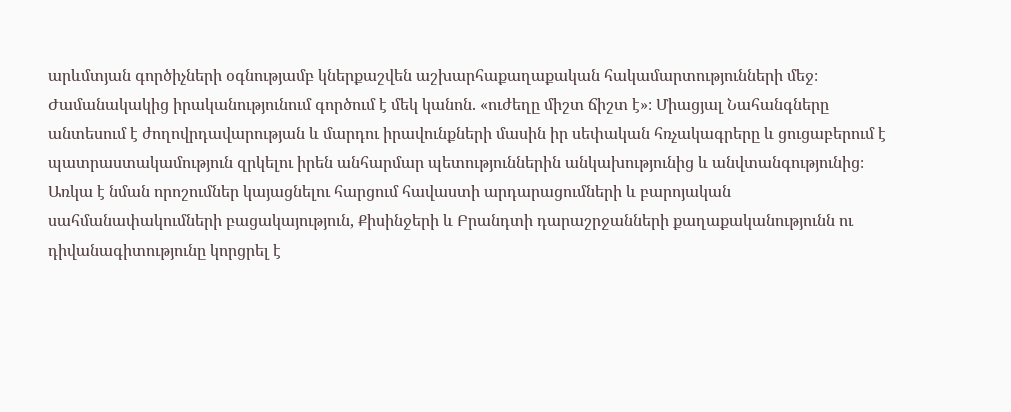արևմտյան գործիչների օգնությամբ կներքաշվեն աշխարհաքաղաքական հակամարտությունների մեջ։ Ժամանակակից իրականությունում գործում է մեկ կանոն. «ուժեղը միշտ ճիշտ է»։ Միացյալ Նահանգները անտեսում է ժողովրդավարության և մարդու իրավունքների մասին իր սեփական հռչակագրերը և ցուցաբերում է պատրաստակամություն զրկելու իրեն անհարմար պետություններին անկախությունից և անվտանգությունից։ Առկա է նման որոշումներ կայացնելու հարցում հավաստի արդարացումների և բարոյական սահմանափակումների բացակայություն, Քիսինջերի և Բրանդտի դարաշրջանների քաղաքականությունն ու դիվանագիտությունը կորցրել է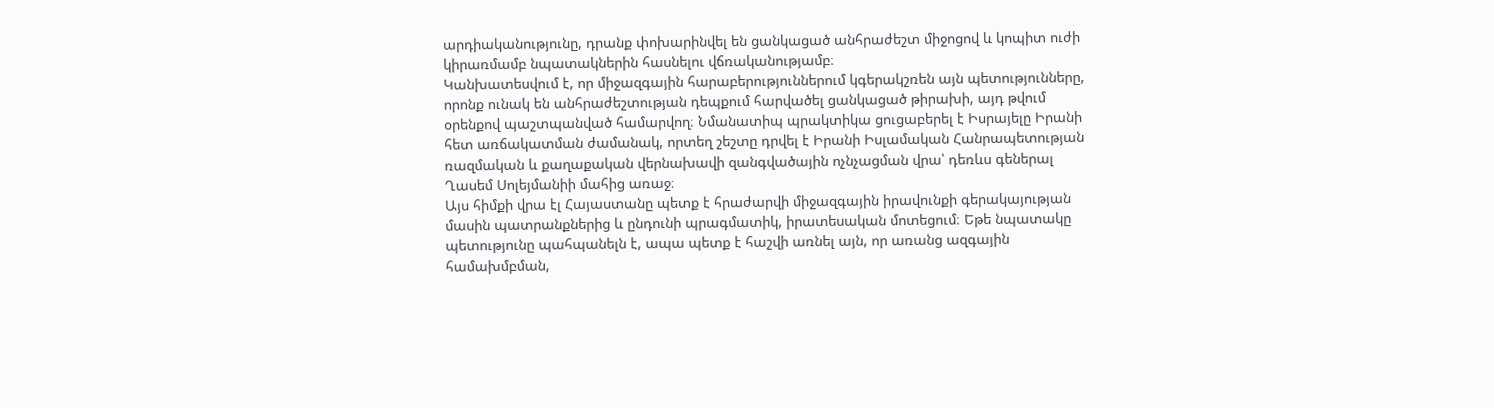արդիականությունը, դրանք փոխարինվել են ցանկացած անհրաժեշտ միջոցով և կոպիտ ուժի կիրառմամբ նպատակներին հասնելու վճռականությամբ։
Կանխատեսվում է, որ միջազգային հարաբերություններում կգերակշռեն այն պետությունները, որոնք ունակ են անհրաժեշտության դեպքում հարվածել ցանկացած թիրախի, այդ թվում օրենքով պաշտպանված համարվող։ Նմանատիպ պրակտիկա ցուցաբերել է Իսրայելը Իրանի հետ առճակատման ժամանակ, որտեղ շեշտը դրվել է Իրանի Իսլամական Հանրապետության ռազմական և քաղաքական վերնախավի զանգվածային ոչնչացման վրա՝ դեռևս գեներալ Ղասեմ Սոլեյմանիի մահից առաջ։
Այս հիմքի վրա էլ Հայաստանը պետք է հրաժարվի միջազգային իրավունքի գերակայության մասին պատրանքներից և ընդունի պրագմատիկ, իրատեսական մոտեցում։ Եթե նպատակը պետությունը պահպանելն է, ապա պետք է հաշվի առնել այն, որ առանց ազգային համախմբման,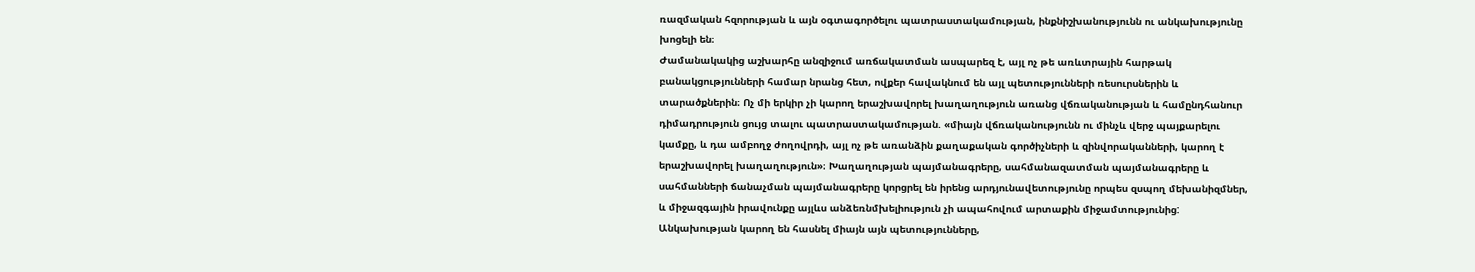ռազմական հզորության և այն օգտագործելու պատրաստակամության, ինքնիշխանությունն ու անկախությունը խոցելի են։
Ժամանակակից աշխարհը անզիջում առճակատման ասպարեզ է, այլ ոչ թե առևտրային հարթակ բանակցությունների համար նրանց հետ, ովքեր հավակնում են այլ պետությունների ռեսուրսներին և տարածքներին։ Ոչ մի երկիր չի կարող երաշխավորել խաղաղություն առանց վճռականության և համընդհանուր դիմադրություն ցույց տալու պատրաստակամության. «միայն վճռականությունն ու մինչև վերջ պայքարելու կամքը, և դա ամբողջ ժողովրդի, այլ ոչ թե առանձին քաղաքական գործիչների և զինվորականների, կարող է երաշխավորել խաղաղություն»։ Խաղաղության պայմանագրերը, սահմանազատման պայմանագրերը և սահմանների ճանաչման պայմանագրերը կորցրել են իրենց արդյունավետությունը որպես զսպող մեխանիզմներ, և միջազգային իրավունքը այլևս անձեռնմխելիություն չի ապահովում արտաքին միջամտությունից: Անկախության կարող են հասնել միայն այն պետությունները,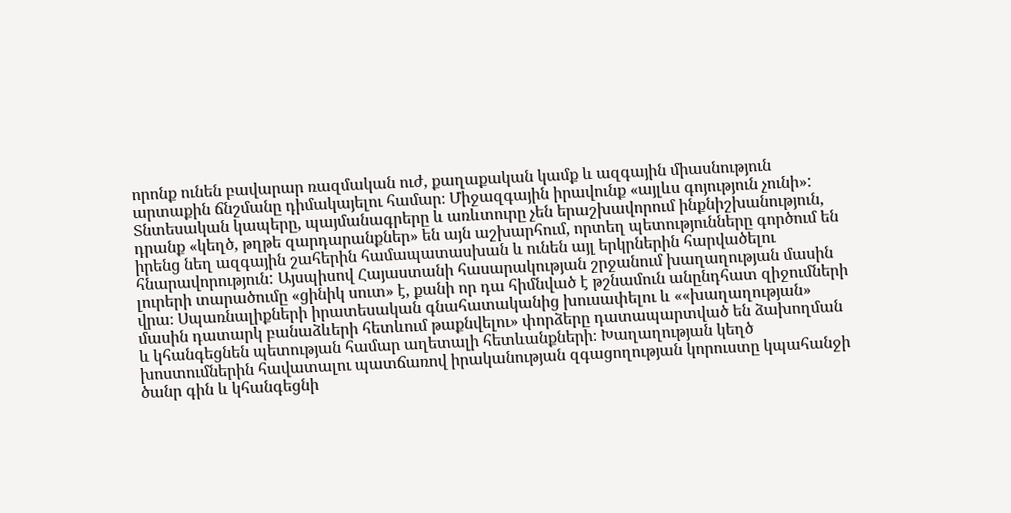որոնք ունեն բավարար ռազմական ուժ, քաղաքական կամք և ազգային միասնություն արտաքին ճնշմանը դիմակայելու համար։ Միջազգային իրավունք «այլևս գոյություն չունի»: Տնտեսական կապերը, պայմանագրերը և առևտուրը չեն երաշխավորում ինքնիշխանություն, դրանք «կեղծ, թղթե զարդարանքներ» են այն աշխարհում, որտեղ պետությունները գործում են իրենց նեղ ազգային շահերին համապատասխան և ունեն այլ երկրներին հարվածելու հնարավորություն: Այսպիսով Հայաստանի հասարակության շրջանում խաղաղության մասին լուրերի տարածումը «ցինիկ սուտ» է, քանի որ դա հիմնված է թշնամուն անընդհատ զիջումների վրա։ Սպառնալիքների իրատեսական գնահատականից խուսափելու և ««խաղաղության» մասին դատարկ բանաձևերի հետևում թաքնվելու» փորձերը դատապարտված են ձախողման և կհանգեցնեն պետության համար աղետալի հետևանքների։ Խաղաղության կեղծ խոստումներին հավատալու պատճառով իրականության զգացողության կորուստը կպահանջի ծանր գին և կհանգեցնի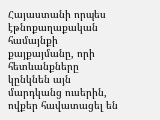Հայաստանի որպես էթնոքաղաքական համայնքի քայքայմանը, որի հետևանքները կընկնեն այն մարդկանց ուսերին, ովքեր հավատացել են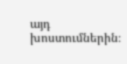այդ խոստումներին։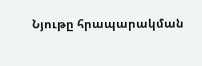Նյութը հրապարակման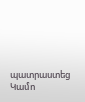պատրաստեց Կամո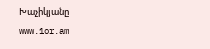Խաչիկյանը
www.1or.am